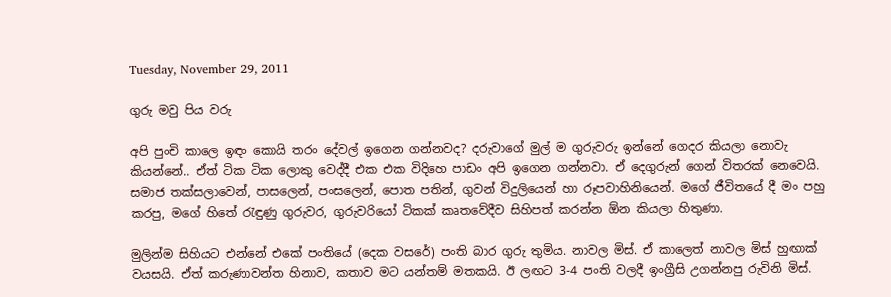Tuesday, November 29, 2011

ගුරු මවු පිය වරු

අපි පුංචි කාලෙ ඉඳං කොයි තරං දේවල් ඉගෙන ගන්නවද? දරුවාගේ මුල් ම ගුරුවරු ඉන්නේ ගෙදර කියලා නොවැ කියන්නේ.. ඒත් ටික ටික ලොකු වෙද්දී එක එක විදිහෙ පාඩං අපි ඉගෙන ගන්නවා. ඒ දෙගුරුන් ගෙන් විතරක් නෙවෙයි. සමාජ තක්සලාවෙන්, පාසලෙන්, පංසලෙන්, පොත පතින්, ගුවන් විදුලියෙන් හා රූපවාහිනියෙන්. මගේ ජීවිතයේ දී මං පහු කරපු, මගේ හිතේ රැඳුණු ගුරුවර, ගුරුවරියෝ ටිකක් කෘතවේදීව සිහිපත් කරන්න ඕන කියලා හිතුණා.

මුලින්ම සිහියට එන්නේ එකේ පංතියේ (දෙක වසරේ) පංති බාර ගුරු තුමිය. නාවල මිස්. ඒ කාලෙත් නාවල මිස් හුඟාක් වයසයි. ඒත් කරුණාවන්ත හිනාව, කතාව මට යන්තම් මතකයි. ඊ ලඟට 3-4 පංති වලදී ඉංග්‍රීසි උගන්නපු රුවිනි මිස්.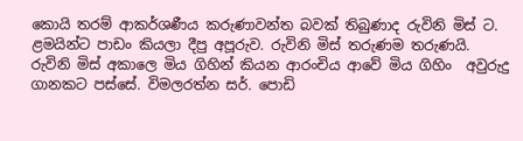කොයි තරම් ආකර්ශණීය කරුණාවන්ත බවක් තිබුණාද රුවිනි මිස් ට. ළමයින්ට පාඩං කියලා දීපු අපූරුව. රුවිනි මිස් තරුණම තරුණයි. රුවිනි මිස් අකාලෙ මිය ගිහින් කියන ආරංචිය ආවේ මිය ගිහිං  අවුරුදු ගානකට පස්සේ. විමලරත්න සර්. පොඩි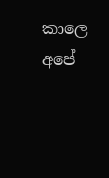කාලෙ අපේ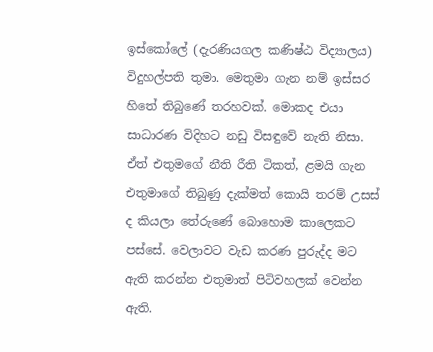ඉස්කෝලේ (දැරණියගල කණිෂ්ඨ විද්‍යාලය) විදුහල්පති තුමා. මෙතුමා ගැන නම් ඉස්සර හිතේ තිබුණේ තරහවක්. මොකද එයා සාධාරණ විදිහට නඩු විසඳුවේ නැති නිසා. ඒත් එතුමගේ නීති රීති ටිකත්, ළමයි ගැන එතුමාගේ තිබුණු දැක්මත් කොයි තරම් උසස් ද කියලා තේරුණේ බොහොම කාලෙකට පස්සේ. වෙලාවට වැඩ කරණ පුරුද්ද මට ඇති කරන්න එතුමාත් පිටිවහලක් වෙන්න ඇති.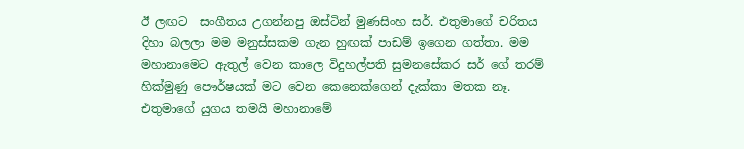ඊ ලඟට  සංගීතය උගන්නපු ඔස්ටින් මුණසිංහ සර්. එතුමාගේ චරිතය දිහා බලලා මම මනුස්සකම ගැන හුඟක් පාඩම් ඉගෙන ගත්තා. මම මහානාමෙට ඇතුල් වෙන කාලෙ විදුහල්පති සුමනසේකර සර් ගේ තරම් හික්මුණු පෞර්ෂයක් මට වෙන කෙනෙක්ගෙන් දැක්කා මතක නෑ. එතුමාගේ යුගය තමයි මහානාමේ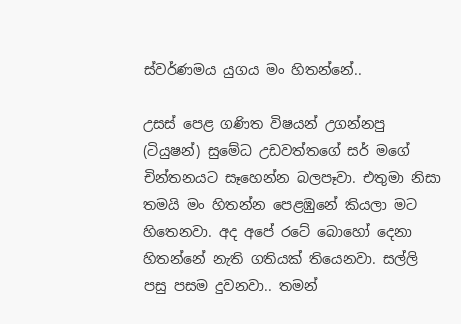ස්‍වර්ණමය යුගය මං හිතන්නේ..

උසස් පෙළ ගණිත විෂයන් උගන්නපු (ටියුෂන්) සුමේධ උඩවත්තගේ සර් මගේ චින්තනයට සෑහෙන්න බලපෑවා. එතුමා නිසා තමයි මං හිතන්න පෙළඹුනේ කියලා මට හිතෙනවා. අද අපේ රටේ බොහෝ දෙනා හිතන්නේ නැති ගතියක් තියෙනවා. සල්ලි පසු පසම දුවනවා.. තමන්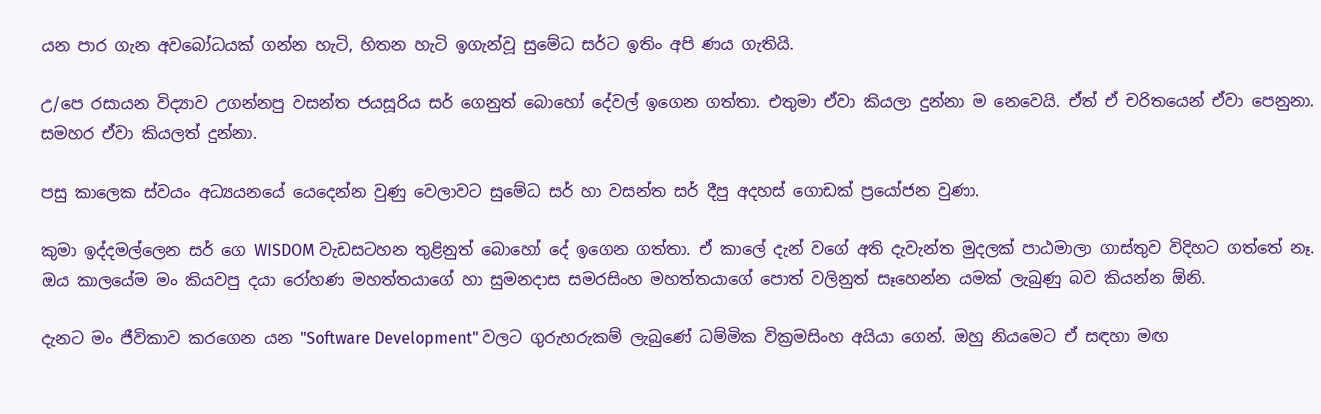යන පාර ගැන අවබෝධයක් ගන්න හැටි, හිතන හැටි ඉගැන්වූ සුමේධ සර්ට ඉතිං අපි ණය ගැතියි.

උ/පෙ රසායන විද්‍යාව උගන්නපු වසන්ත ජයසූරිය සර් ගෙනුත් බොහෝ දේවල් ඉගෙන ගත්තා. එතුමා ඒවා කියලා දුන්නා ම නෙවෙයි. ඒත් ඒ චරිතයෙන් ඒවා පෙනුනා. සමහර ඒවා කියලත් දුන්නා.

පසු කාලෙක ස්වයං අධ්‍යයනයේ යෙදෙන්න වුණු වෙලාවට සුමේධ සර් හා වසන්ත සර් දීපු අදහස් ගොඩක් ප්‍රයෝජන වුණා.

කුමා ඉද්දමල්ලෙන සර් ගෙ WISDOM වැඩසටහන තුළිනුත් බොහෝ දේ ඉගෙන ගත්තා. ඒ කාලේ දැන් වගේ අති දැවැන්ත මුදලක් පාඨමාලා ගාස්තුව විදිහට ගත්තේ නෑ. ඔය කාලයේම මං කියවපු දයා රෝහණ මහත්තයාගේ හා සුමනදාස සමරසිංහ මහත්තයාගේ පොත් වලිනුත් සෑහෙන්න යමක් ලැබුණු බව කියන්න ඕනි.

දැනට මං ජීවිකාව කරගෙන යන "Software Development" වලට ගුරුහරුකම් ලැබුණේ ධම්මික වික්‍රමසිංහ අයියා ගෙන්. ඔහු නියමෙට ඒ සඳහා මඟ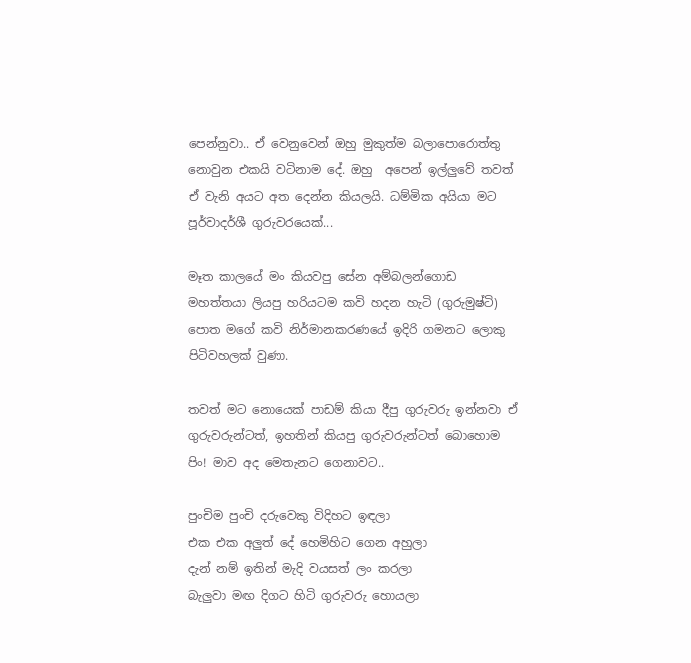පෙන්නුවා.. ඒ වෙනුවෙන් ඔහු මුකුත්ම බලාපොරොත්තු නොවුන එකයි වටිනාම දේ. ඔහු  අපෙන් ඉල්ලුවේ තවත් ඒ වැනි අයට අත දෙන්න කියලයි. ධම්මික අයියා මට පූර්වාදර්ශී ගුරුවරයෙක්...

මෑත කාලයේ මං කියවපු සේන අම්බලන්ගොඩ මහත්තයා ලියපු හරියටම කවි හදන හැටි (ගුරුමුෂ්ටි) පොත මගේ කවි නිර්මානකරණයේ ඉදිරි ගමනට ලොකු පිටිවහලක් වුණා.

තවත් මට නොයෙක් පාඩම් කියා දීපු ගුරුවරු ඉන්නවා ඒ ගුරුවරුන්ටත්, ඉහතින් කියපු ගුරුවරුන්ටත් බොහොම පිං! මාව අද මෙතැනට ගෙනාවට..

පුංචිම පුංචි දරුවෙකු විදිහට ඉඳලා
එක එක අලුත් දේ හෙමිහිට ගෙන අහුලා
දැන් නම් ඉතින් මැදි වයසත් ලං කරලා
බැලුවා මඟ දිගට හිටි ගුරුවරු හොයලා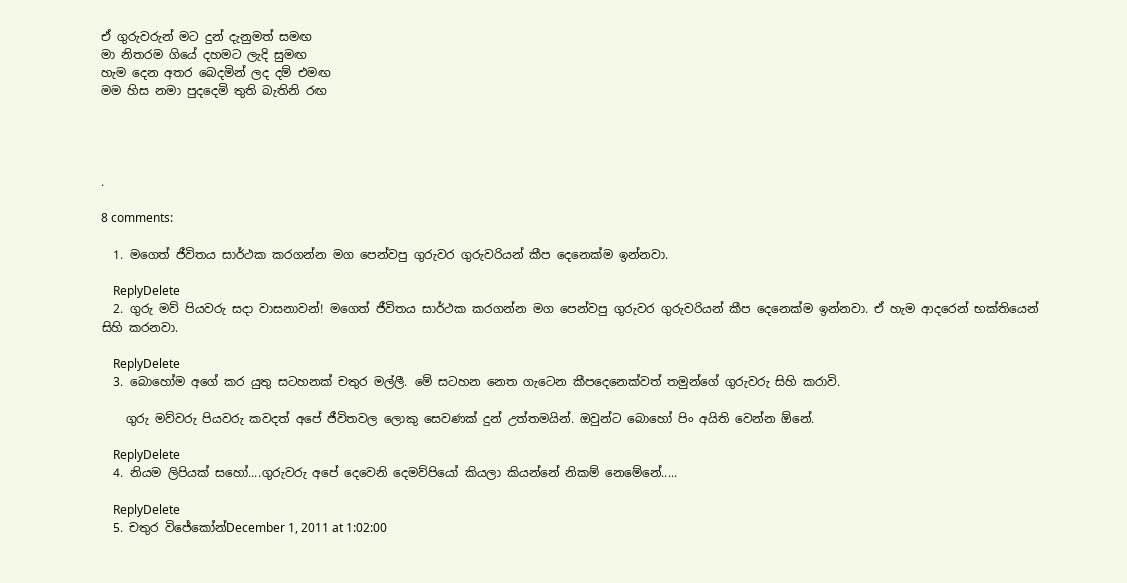ඒ ගුරුවරුන් මට දුන් දැනුමත් සමඟ
මා නිතරම ගියේ දහමට ලැදි සුමඟ
හැම දෙන අතර බෙදමින් ලද දම් එමඟ
මම හිස නමා පුදදෙමි තුති බැතිනි රඟ




.

8 comments:

  1. මගෙත් ජීවිතය සාර්ථක කරගන්න මග පෙන්වපු ගුරුවර ගුරුවරියන් කීප දෙනෙක්ම ඉන්නවා.

    ReplyDelete
  2. ගුරු මව් පියවරු සදා වාසනාවන්! මගෙත් ජීවිතය සාර්ථක කරගන්න මග පෙන්වපු ගුරුවර ගුරුවරියන් කීප දෙනෙක්ම ඉන්නවා. ඒ හැම ආදරෙන් භක්තියෙන් සිහි කරනවා.

    ReplyDelete
  3. බොහෝම අගේ කර යුතු සටහනක් චතුර මල්ලී. මේ සටහන නෙත ගැටෙන කීපදෙනෙක්වත් තමුන්ගේ ගුරුවරු සිහි කරාවි.

    ගුරු මව්වරු පියවරු කවදත් අපේ ජීවිතවල ලොකු සෙවණක් දුන් උත්තමයින්. ඔවුන්ට බොහෝ පිං අයිති වෙන්න ඕනේ.

    ReplyDelete
  4. නියම ලිපියක් සහෝ....ගුරුවරු අපේ දෙවෙනි දෙමව්පියෝ කියලා කියන්නේ නිකම් නෙ‍මේනේ.....

    ReplyDelete
  5. චතුර විජේකෝන්December 1, 2011 at 1:02:00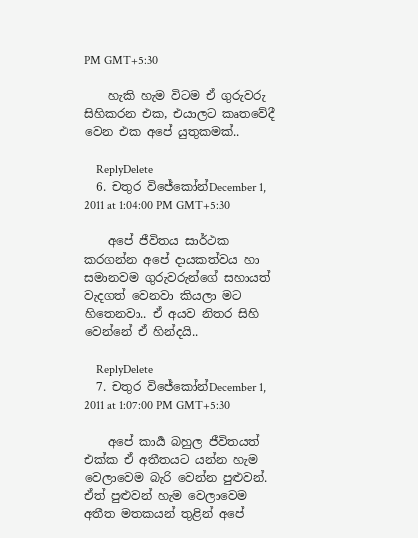PM GMT+5:30

    හැකි හැම විටම ඒ ගුරුවරු සිහිකරන එක, එයාලට කෘතවේදී වෙන එක අපේ යුතුකමක්..

    ReplyDelete
  6. චතුර විජේකෝන්December 1, 2011 at 1:04:00 PM GMT+5:30

    අපේ ජීවිතය සාර්ථක කරගන්න අපේ දායකත්වය හා සමානවම ගුරුවරුන්ගේ සහායත් වැදගත් වෙනවා කියලා මට හිතෙනවා.. ඒ අයව නිතර සිහි වෙන්නේ ඒ හින්දයි..

    ReplyDelete
  7. චතුර විජේකෝන්December 1, 2011 at 1:07:00 PM GMT+5:30

    අපේ කාර්‍ය බහුල ජීවිතයත් එක්ක ඒ අතීතයට යන්න හැම වෙලාවෙම බැරි වෙන්න පුළුවන්. ඒත් පුළුවන් හැම වෙලාවෙම අතීත මතකයන් තුළින් අපේ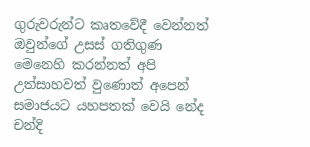ගුරුවරුන්ට කෘතවේදී වෙන්නත් ඔවුන්ගේ උසස් ගතිගුණ මෙනෙහි කරන්නත් අපි උත්සාහවත් වුණොත් අපෙන් සමාජයට යහපතක් වෙයි නේද චන්දි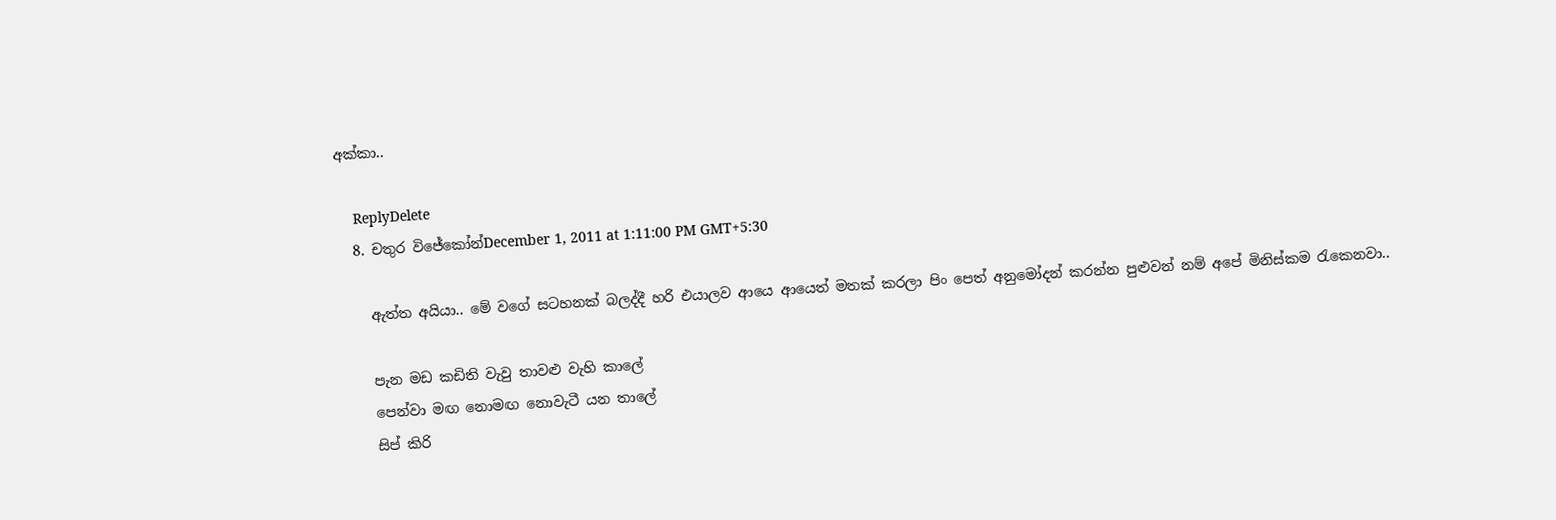අක්කා..

    ReplyDelete
  8. චතුර විජේකෝන්December 1, 2011 at 1:11:00 PM GMT+5:30

    ඇත්ත අයියා.. මේ වගේ සටහනක් බලද්දී හරි එයාලව ආයෙ ආයෙත් මතක් කරලා පිං පෙත් අනුමෝදන් කරන්න පුළුවන් නම් අපේ මිනිස්කම රැකෙනවා..

    පැන මඩ කඩිති වැවු තාවළු වැහි කාලේ
    පෙන්වා මඟ නොමඟ නොවැටී යන තාලේ
    සිප් කිරි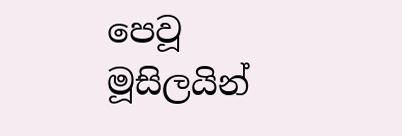පෙවූ මූසිලයින්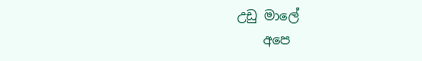උඩු මාලේ
    අපෙ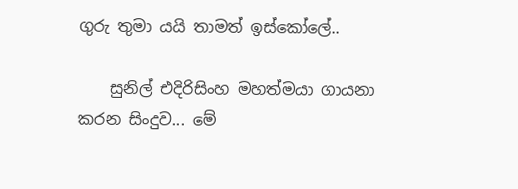ගුරු තුමා යයි තාමත් ඉස්කෝලේ..

    සුනිල් එදිරිසිංහ මහත්මයා ගායනා කරන සිංදුව... මේ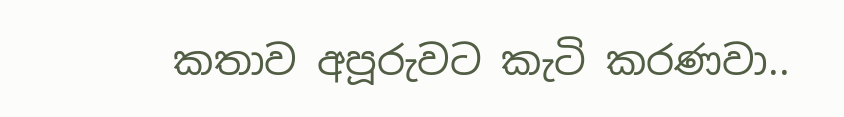කතාව අපූරුවට කැටි කරණවා..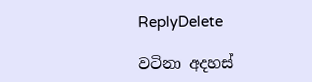ReplyDelete

වටිනා අදහස්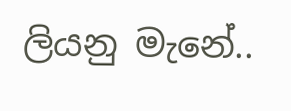ලියනු මැනේ..